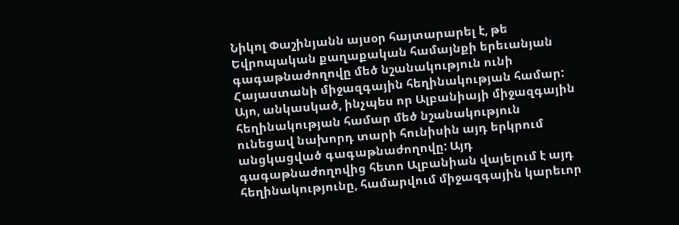Նիկոլ Փաշինյանն այսօր հայտարարել է, թե Եվրոպական քաղաքական համայնքի երեւանյան գագաթնաժողովը մեծ նշանակություն ունի Հայաստանի միջազգային հեղինակության համար:
Այո, անկասկած, ինչպես որ Ալբանիայի միջազգային հեղինակության համար մեծ նշանակություն ունեցավ նախորդ տարի հունիսին այդ երկրում անցկացված գագաթնաժողովը: Այդ գագաթնաժողովից հետո Ալբանիան վայելում է այդ հեղինակությունը, համարվում միջազգային կարեւոր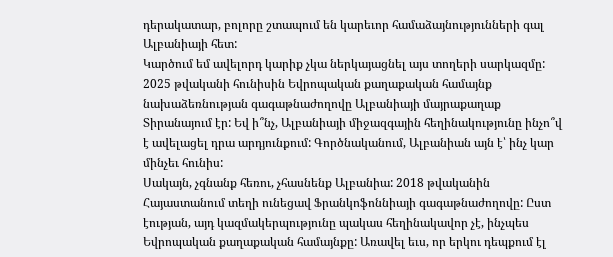դերակատար, բոլորը շտապում են կարեւոր համաձայնությունների գալ Ալբանիայի հետ:
Կարծում եմ ավելորդ կարիք չկա ներկայացնել այս տողերի սարկազմը: 2025 թվականի հունիսին Եվրոպական քաղաքական համայնք նախաձեռնության գագաթնաժողովը Ալբանիայի մայրաքաղաք Տիրանայում էր: Եվ ի՞նչ, Ալբանիայի միջազգային հեղինակությունը ինչո՞վ է ավելացել դրա արդյունքում: Գործնականում, Ալբանիան այն է՝ ինչ կար մինչեւ հունիս:
Սակայն, չգնանք հեռու, չհասնենք Ալբանիա: 2018 թվականին Հայաստանում տեղի ունեցավ Ֆրանկոֆոննիայի գագաթնաժողովը: Ըստ էության, այդ կազմակերպությունը պակաս հեղինակավոր չէ, ինչպես Եվրոպական քաղաքական համայնքը: Առավել եւս, որ երկու դեպքում էլ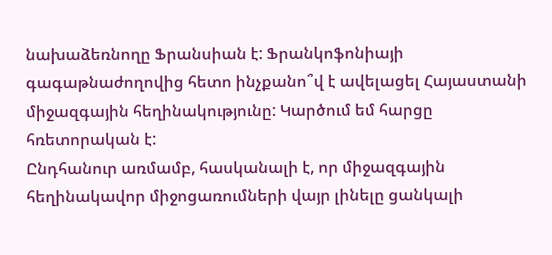նախաձեռնողը Ֆրանսիան է: Ֆրանկոֆոնիայի գագաթնաժողովից հետո ինչքանո՞վ է ավելացել Հայաստանի միջազգային հեղինակությունը: Կարծում եմ հարցը հռետորական է:
Ընդհանուր առմամբ, հասկանալի է, որ միջազգային հեղինակավոր միջոցառումների վայր լինելը ցանկալի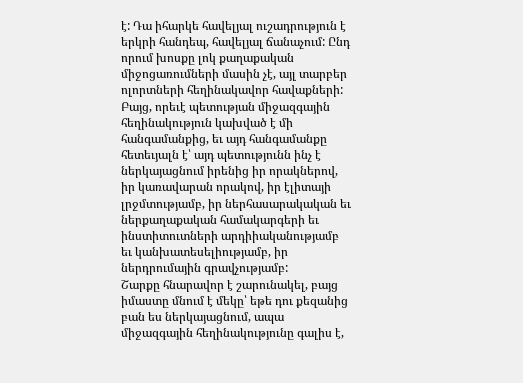է: Դա իհարկե հավելյալ ուշադրություն է երկրի հանդեպ, հավելյալ ճանաչում: Ընդ որում խոսքը լոկ քաղաքական միջոցառումների մասին չէ, այլ տարբեր ոլորտների հեղինակավոր հավաքների:
Բայց, որեւէ պետության միջազգային հեղինակություն կախված է մի հանգամանքից, եւ այդ հանգամանքը հետեւյալն է՝ այդ պետությունն ինչ է ներկայացնում իրենից իր որակներով, իր կառավարան որակով, իր էլիտայի լրջմտությամբ, իր ներհասարակական եւ ներքաղաքական համակարգերի եւ ինստիտուտների արդիիականությամբ եւ կանխատեսելիությամբ, իր ներդրումային գրավչությամբ:
Շարքը հնարավոր է շարունակել, բայց իմաստը մնում է մեկը՝ եթե դու քեզանից բան ես ներկայացնում, ապա միջազգային հեղինակությունը գալիս է,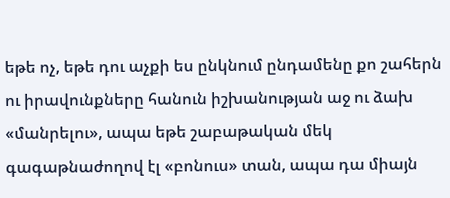եթե ոչ, եթե դու աչքի ես ընկնում ընդամենը քո շահերն ու իրավունքները հանուն իշխանության աջ ու ձախ «մանրելու», ապա եթե շաբաթական մեկ գագաթնաժողով էլ «բոնուս» տան, ապա դա միայն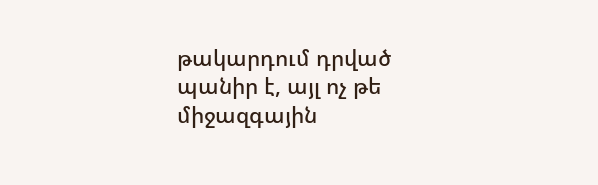թակարդում դրված պանիր է, այլ ոչ թե միջազգային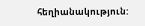հեղիանակություն: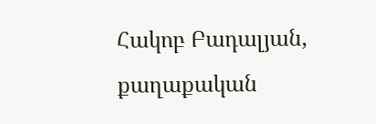Հակոբ Բադալյան, քաղաքական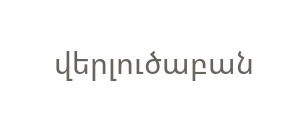վերլուծաբան